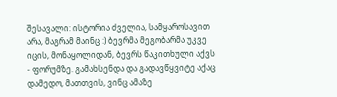შესავალი: ისტორია ძველია, სამყაროსავით არა, მაგრამ მაინც :) ბევრმა მეგობარმა უკვე იცის, მონაყოლიდან, ბევრს წაკითხული აქვს - ფორუმზე. გამახსენდა და გადავწყვიტე აქაც დამედო, მათთვის, ვინც ამაზე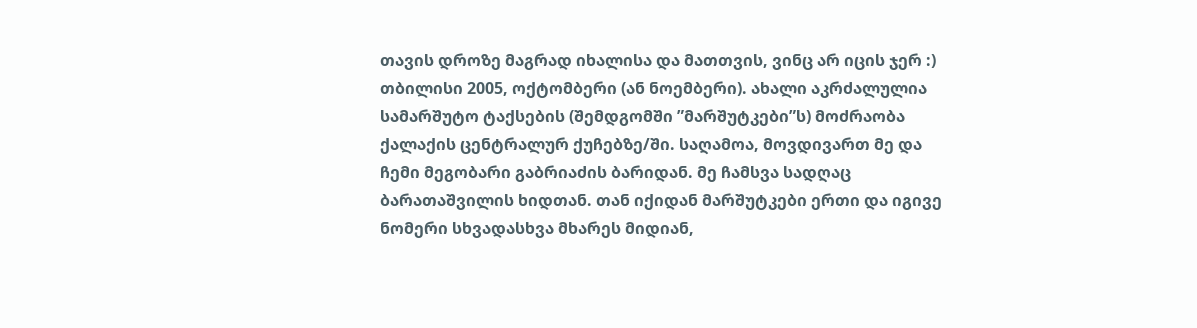თავის დროზე მაგრად იხალისა და მათთვის, ვინც არ იცის ჯერ :) თბილისი 2005, ოქტომბერი (ან ნოემბერი). ახალი აკრძალულია სამარშუტო ტაქსების (შემდგომში ”მარშუტკები”ს) მოძრაობა ქალაქის ცენტრალურ ქუჩებზე/ში. საღამოა, მოვდივართ მე და ჩემი მეგობარი გაბრიაძის ბარიდან. მე ჩამსვა სადღაც ბარათაშვილის ხიდთან. თან იქიდან მარშუტკები ერთი და იგივე ნომერი სხვადასხვა მხარეს მიდიან,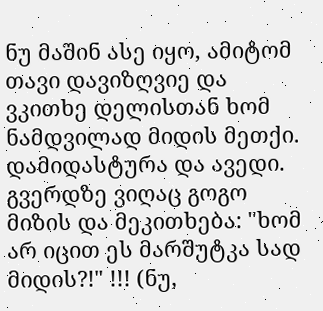ნუ მაშინ ასე იყო, ამიტომ თავი დავიზღვიე და ვკითხე დელისთან ხომ ნამდვილად მიდის მეთქი. დამიდასტურა და ავედი. გვერდზე ვიღაც გოგო მიზის და მეკითხება: "ხომ არ იცით ეს მარშუტკა სად მიდის?!" !!! (ნუ,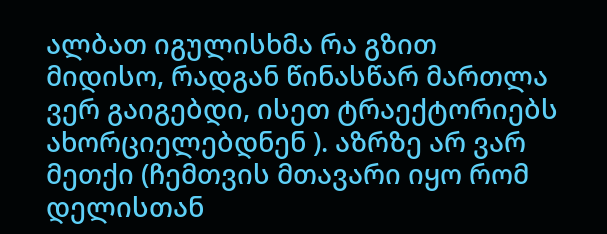ალბათ იგულისხმა რა გზით მიდისო, რადგან წინასწარ მართლა ვერ გაიგებდი, ისეთ ტრაექტორიებს ახორციელებდნენ ). აზრზე არ ვარ მეთქი (ჩემთვის მთავარი იყო რომ დელისთან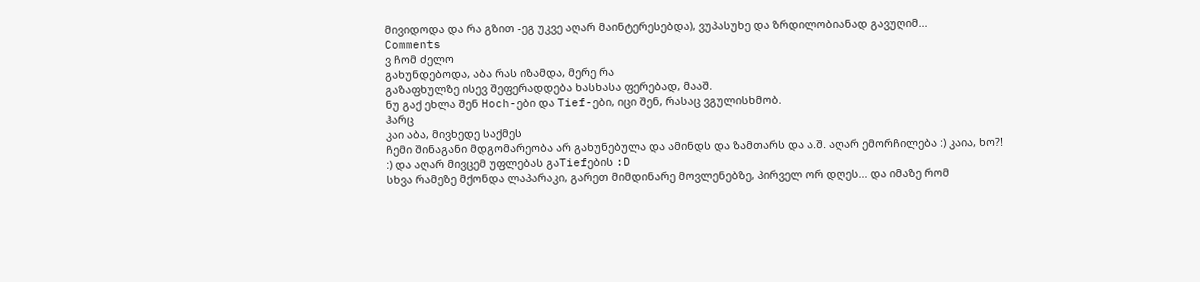მივიდოდა და რა გზით -ეგ უკვე აღარ მაინტერესებდა), ვუპასუხე და ზრდილობიანად გავუღიმ...
Comments
ვ ჩომ ძელო
გახუნდებოდა, აბა რას იზამდა, მერე რა
გაზაფხულზე ისევ შეფერადდება ხასხასა ფერებად, მააშ.
ნუ გაქ ეხლა შენ Hoch-ები და Tief-ები, იცი შენ, რასაც ვგულისხმობ.
ჰარც
კაი აბა, მივხედე საქმეს
ჩემი შინაგანი მდგომარეობა არ გახუნებულა და ამინდს და ზამთარს და ა.შ. აღარ ემორჩილება :) კაია, ხო?! :) და აღარ მივცემ უფლებას გაTiefების :D
სხვა რამეზე მქონდა ლაპარაკი, გარეთ მიმდინარე მოვლენებზე, პირველ ორ დღეს... და იმაზე რომ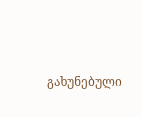გახუნებული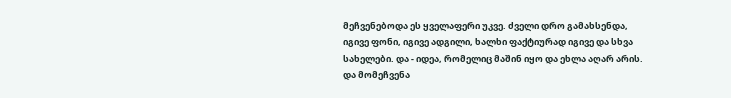მეჩვენებოდა ეს ყველაფერი უკვე. ძველი დრო გამახსენდა, იგივე ფონი, იგივე ადგილი, ხალხი ფაქტიურად იგივე და სხვა სახელები. და - იდეა, რომელიც მაშინ იყო და ეხლა აღარ არის. და მომეჩვენა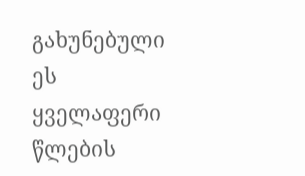გახუნებული ეს ყველაფერი წლების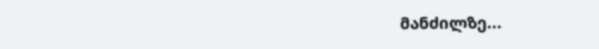მანძილზე...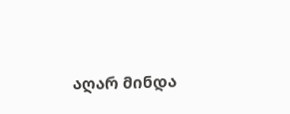აღარ მინდა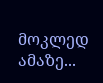მოკლედ ამაზე...